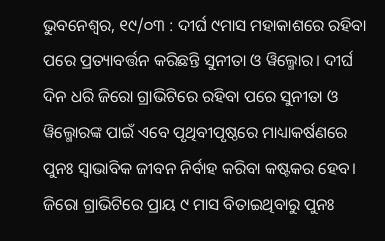ଭୁବନେଶ୍ଵର, ୧୯/୦୩ : ଦୀର୍ଘ ୯ମାସ ମହାକାଶରେ ରହିବା ପରେ ପ୍ରତ୍ୟାବର୍ତ୍ତନ କରିଛନ୍ତି ସୁନୀତା ଓ ୱିଲ୍ମୋର। ଦୀର୍ଘ ଦିନ ଧରି ଜିରୋ ଗ୍ରାଭିଟିରେ ରହିବା ପରେ ସୁନୀତା ଓ ୱିଲ୍ମୋରଙ୍କ ପାଇଁ ଏବେ ପୃଥିବୀପୃଷ୍ଠରେ ମାଧ୍ୟାକର୍ଷଣରେ ପୁନଃ ସ୍ୱାଭାବିକ ଜୀବନ ନିର୍ବାହ କରିବା କଷ୍ଟକର ହେବ। ଜିରୋ ଗ୍ରାଭିଟିରେ ପ୍ରାୟ ୯ ମାସ ବିତାଇଥିବାରୁ ପୁନଃ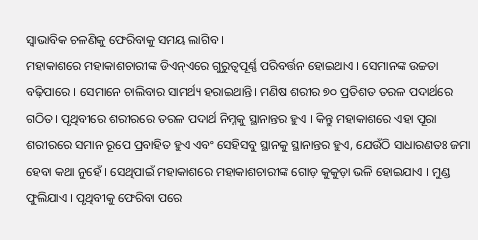ସ୍ୱାଭାବିକ ଚଳଣିକୁ ଫେରିବାକୁ ସମୟ ଲାଗିବ ।
ମହାକାଶରେ ମହାକାଶଚାରୀଙ୍କ ଡିଏନ୍ଏରେ ଗୁରୁତ୍ୱପୂର୍ଣ୍ଣ ପରିବର୍ତ୍ତନ ହୋଇଥାଏ । ସେମାନଙ୍କ ଉଚ୍ଚତା ବଢ଼ିପାରେ । ସେମାନେ ଚାଲିବାର ସାମର୍ଥ୍ୟ ହରାଇଥାନ୍ତି। ମଣିଷ ଶରୀର ୭୦ ପ୍ରତିଶତ ତରଳ ପଦାର୍ଥରେ ଗଠିତ। ପୃଥିବୀରେ ଶରୀରରେ ତରଳ ପଦାର୍ଥ ନିମ୍ନକୁ ସ୍ଥାନାନ୍ତର ହୁଏ । କିନ୍ତୁ ମହାକାଶରେ ଏହା ପୂରା ଶରୀରରେ ସମାନ ରୂପେ ପ୍ରବାହିତ ହୁଏ ଏବଂ ସେହିସବୁ ସ୍ଥାନକୁ ସ୍ଥାନାନ୍ତର ହୁଏ, ଯେଉଁଠି ସାଧାରଣତଃ ଜମା ହେବା କଥା ନୁହେଁ । ସେଥିପାଇଁ ମହାକାଶରେ ମହାକାଶଚାରୀଙ୍କ ଗୋଡ଼ କୁକୁଡ଼ା ଭଳି ହୋଇଯାଏ । ମୁଣ୍ଡ ଫୁଲିଯାଏ । ପୃଥିବୀକୁ ଫେରିବା ପରେ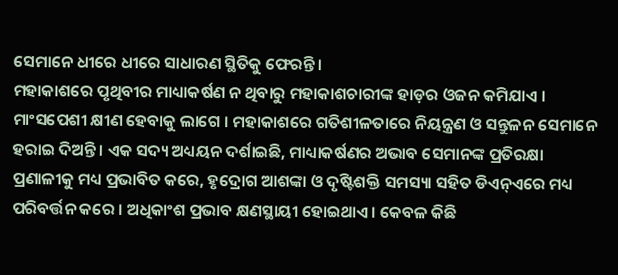ସେମାନେ ଧୀରେ ଧୀରେ ସାଧାରଣ ସ୍ଥିତିକୁ ଫେରନ୍ତି ।
ମହାକାଶରେ ପୃଥିବୀର ମାଧ୍ୟାକର୍ଷଣ ନ ଥିବାରୁ ମହାକାଶଚାରୀଙ୍କ ହାଡ଼ର ଓଜନ କମିଯାଏ । ମାଂସପେଶୀ କ୍ଷୀଣ ହେବାକୁ ଲାଗେ । ମହାକାଶରେ ଗତିଶୀଳତାରେ ନିୟନ୍ତ୍ରଣ ଓ ସନ୍ତୁଳନ ସେମାନେ ହରାଇ ଦିଅନ୍ତି । ଏକ ସଦ୍ୟ ଅଧ୍ୟୟନ ଦର୍ଶାଇଛି, ମାଧ୍ୟାକର୍ଷଣର ଅଭାବ ସେମାନଙ୍କ ପ୍ରତିରକ୍ଷା ପ୍ରଣାଳୀକୁ ମଧ୍ୟ ପ୍ରଭାବିତ କରେ, ହୃଦ୍ରୋଗ ଆଶଙ୍କା ଓ ଦୃଷ୍ଟିଶକ୍ତି ସମସ୍ୟା ସହିତ ଡିଏନ୍ଏରେ ମଧ୍ୟ ପରିବର୍ତ୍ତନ କରେ । ଅଧିକାଂଶ ପ୍ରଭାବ କ୍ଷଣସ୍ଥାୟୀ ହୋଇଥାଏ । କେବଳ କିଛି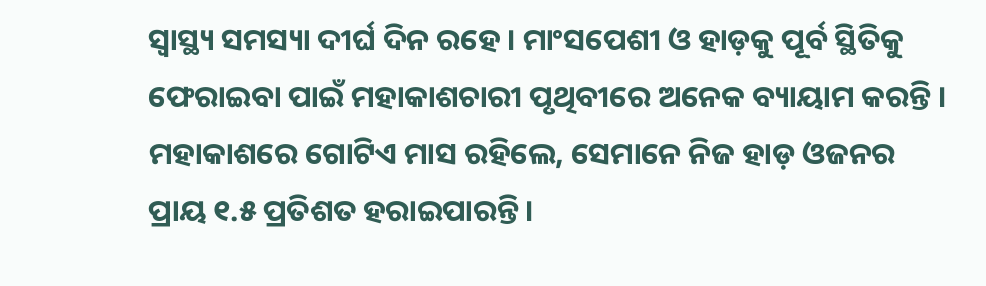ସ୍ୱାସ୍ଥ୍ୟ ସମସ୍ୟା ଦୀର୍ଘ ଦିନ ରହେ । ମାଂସପେଶୀ ଓ ହାଡ଼କୁ ପୂର୍ବ ସ୍ଥିତିକୁ ଫେରାଇବା ପାଇଁ ମହାକାଶଚାରୀ ପୃଥିବୀରେ ଅନେକ ବ୍ୟାୟାମ କରନ୍ତି । ମହାକାଶରେ ଗୋଟିଏ ମାସ ରହିଲେ, ସେମାନେ ନିଜ ହାଡ଼ ଓଜନର ପ୍ରାୟ ୧.୫ ପ୍ରତିଶତ ହରାଇପାରନ୍ତି ।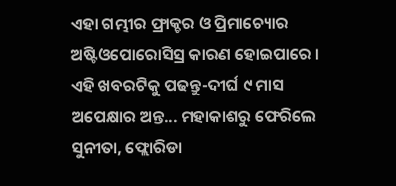ଏହା ଗମ୍ଭୀର ଫ୍ରାକ୍ଚର ଓ ପ୍ରିମାଚ୍ୟୋର ଅଷ୍ଟିଓପୋରୋସିସ୍ର କାରଣ ହୋଇପାରେ ।
ଏହି ଖବରଟିକୁ ପଢନ୍ତୁ-ଦୀର୍ଘ ୯ ମାସ ଅପେକ୍ଷାର ଅନ୍ତ... ମହାକାଶରୁ ଫେରିଲେ ସୁନୀତା, ଫ୍ଲୋରିଡା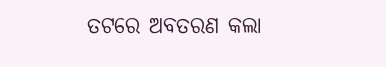ତଟରେ ଅବତରଣ କଲା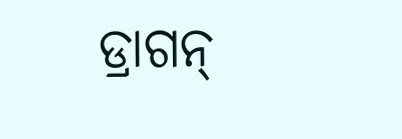ଡ୍ରାଗନ୍